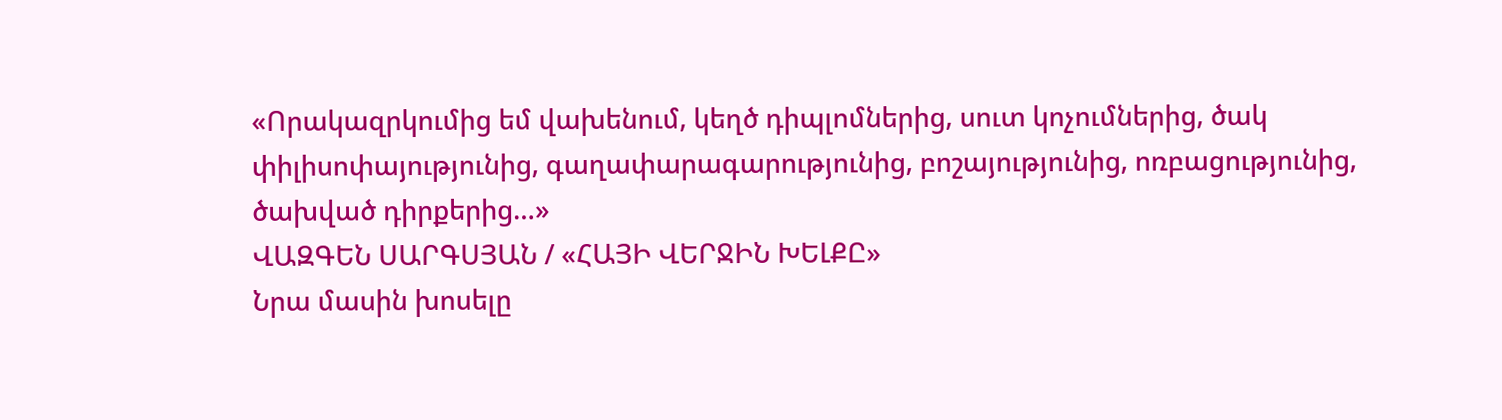«Որակազրկումից եմ վախենում, կեղծ դիպլոմներից, սուտ կոչումներից, ծակ փիլիսոփայությունից, գաղափարագարությունից, բոշայությունից, ոռբացությունից, ծախված դիրքերից…»
ՎԱԶԳԵՆ ՍԱՐԳՍՅԱՆ / «ՀԱՅԻ ՎԵՐՋԻՆ ԽԵԼՔԸ»
Նրա մասին խոսելը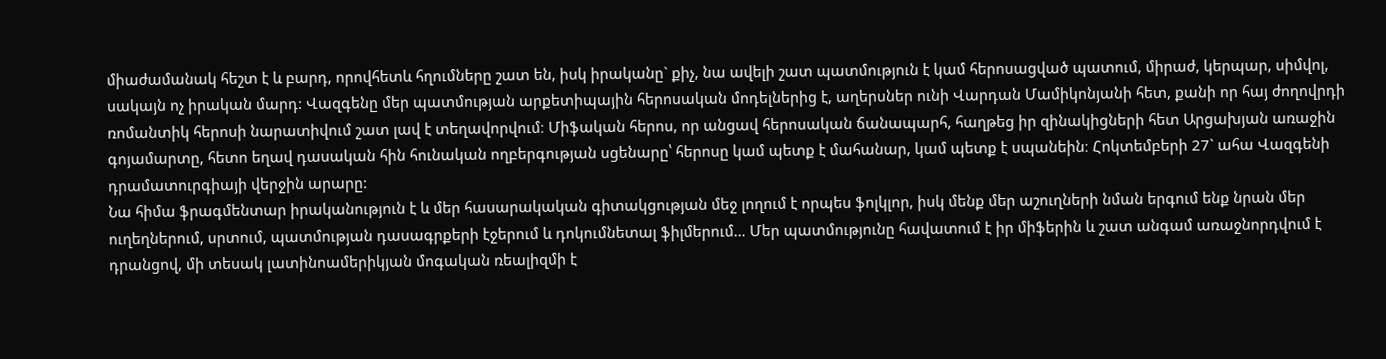միաժամանակ հեշտ է և բարդ, որովհետև հղումները շատ են, իսկ իրականը` քիչ, նա ավելի շատ պատմություն է կամ հերոսացված պատում, միրաժ, կերպար, սիմվոլ, սակայն ոչ իրական մարդ: Վազգենը մեր պատմության արքետիպային հերոսական մոդելներից է, աղերսներ ունի Վարդան Մամիկոնյանի հետ, քանի որ հայ ժողովրդի ռոմանտիկ հերոսի նարատիվում շատ լավ է տեղավորվում։ Միֆական հերոս, որ անցավ հերոսական ճանապարհ, հաղթեց իր զինակիցների հետ Արցախյան առաջին գոյամարտը, հետո եղավ դասական հին հունական ողբերգության սցենարը՝ հերոսը կամ պետք է մահանար, կամ պետք է սպանեին։ Հոկտեմբերի 27` ահա Վազգենի դրամատուրգիայի վերջին արարը:
Նա հիմա ֆրագմենտար իրականություն է և մեր հասարակական գիտակցության մեջ լողում է որպես ֆոլկլոր, իսկ մենք մեր աշուղների նման երգում ենք նրան մեր ուղեղներում, սրտում, պատմության դասագրքերի էջերում և դոկումնետալ ֆիլմերում… Մեր պատմությունը հավատում է իր միֆերին և շատ անգամ առաջնորդվում է դրանցով, մի տեսակ լատինոամերիկյան մոգական ռեալիզմի է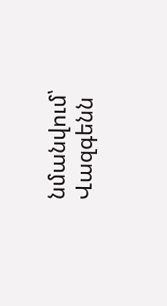նմանվում՝ Վազգենն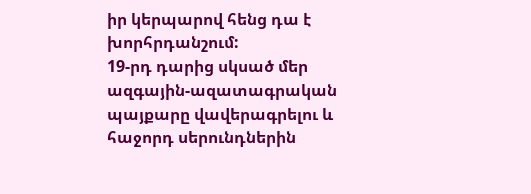իր կերպարով հենց դա է խորհրդանշում:
19-րդ դարից սկսած մեր ազգային-ազատագրական պայքարը վավերագրելու և հաջորդ սերունդներին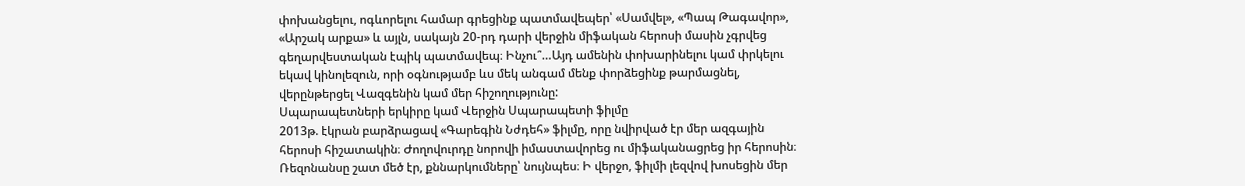փոխանցելու, ոգևորելու համար գրեցինք պատմավեպեր՝ «Սամվել», «Պապ Թագավոր», «Արշակ արքա» և այլն, սակայն 20-րդ դարի վերջին միֆական հերոսի մասին չգրվեց գեղարվեստական էպիկ պատմավեպ։ Ինչու՞…Այդ ամենին փոխարինելու կամ փրկելու եկավ կինոլեզուն, որի օգնությամբ ևս մեկ անգամ մենք փորձեցինք թարմացնել, վերընթերցել Վազգենին կամ մեր հիշողությունը:
Սպարապետների երկիրը կամ Վերջին Սպարապետի ֆիլմը
2013թ. էկրան բարձրացավ «Գարեգին Նժդեհ» ֆիլմը, որը նվիրված էր մեր ազգային հերոսի հիշատակին։ Ժողովուրդը նորովի իմաստավորեց ու միֆականացրեց իր հերոսին։ Ռեզոնանսը շատ մեծ էր, քննարկումները՝ նույնպես։ Ի վերջո, ֆիլմի լեզվով խոսեցին մեր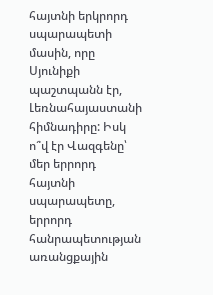հայտնի երկրորդ սպարապետի մասին, որը Սյունիքի պաշտպանն էր, Լեռնահայաստանի հիմնադիրը: Իսկ ո՞վ էր Վազգենը՝ մեր երրորդ հայտնի սպարապետը, երրորդ հանրապետության առանցքային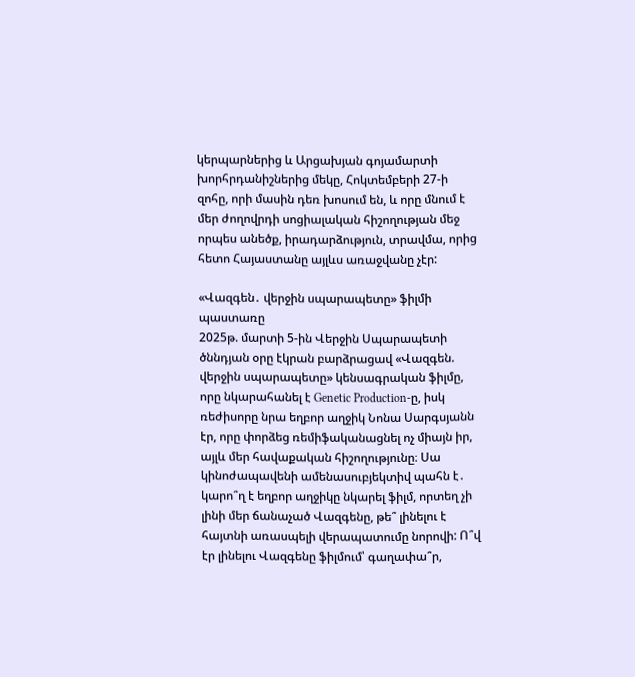կերպարներից և Արցախյան գոյամարտի խորհրդանիշներից մեկը, Հոկտեմբերի 27-ի զոհը, որի մասին դեռ խոսում են, և որը մնում է մեր ժողովրդի սոցիալական հիշողության մեջ որպես անեծք, իրադարձություն, տրավմա, որից հետո Հայաստանը այլևս առաջվանը չէր:

«Վազգեն․ վերջին սպարապետը» ֆիլմի պաստառը
2025թ. մարտի 5-ին Վերջին Սպարապետի ծննդյան օրը էկրան բարձրացավ «Վազգեն. վերջին սպարապետը» կենսագրական ֆիլմը, որը նկարահանել է Genetic Production-ը, իսկ ռեժիսորը նրա եղբոր աղջիկ Նոնա Սարգսյանն էր, որը փորձեց ռեմիֆականացնել ոչ միայն իր, այլև մեր հավաքական հիշողությունը։ Սա կինոժապավենի ամենասուբյեկտիվ պահն է․ կարո՞ղ է եղբոր աղջիկը նկարել ֆիլմ, որտեղ չի լինի մեր ճանաչած Վազգենը, թե՞ լինելու է հայտնի առասպելի վերապատումը նորովի: Ո՞վ էր լինելու Վազգենը ֆիլմում՝ գաղափա՞ր,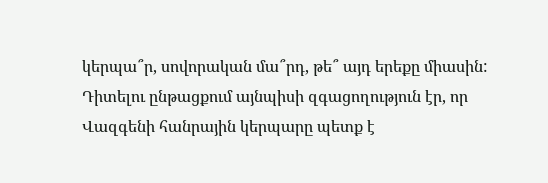կերպա՞ր, սովորական մա՞րդ, թե՞ այդ երեքը միասին:
Դիտելու ընթացքում այնպիսի զգացողություն էր, որ Վազգենի հանրային կերպարը պետք է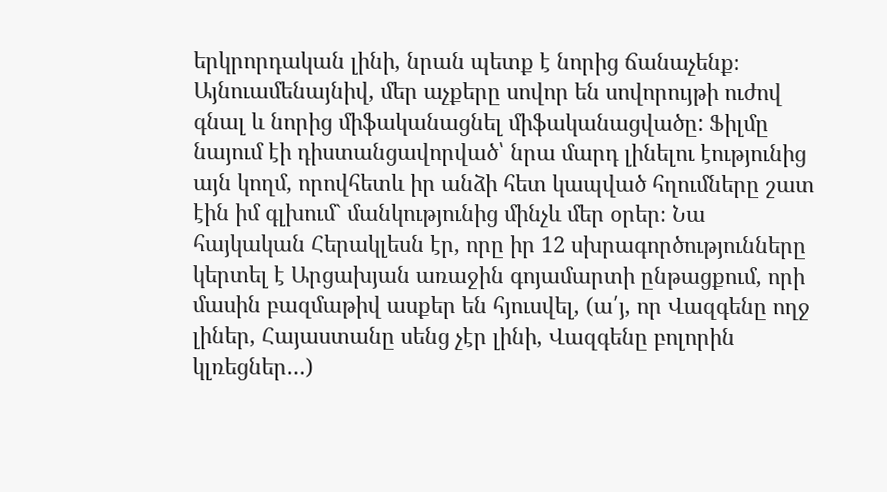երկրորդական լինի, նրան պետք է նորից ճանաչենք։ Այնուամենայնիվ, մեր աչքերը սովոր են սովորույթի ուժով գնալ և նորից միֆականացնել միֆականացվածը: Ֆիլմը նայում էի դիստանցավորված՝ նրա մարդ լինելու էությունից այն կողմ, որովհետև իր անձի հետ կապված հղումները շատ էին իմ գլխում` մանկությունից մինչև մեր օրեր։ Նա հայկական Հերակլեսն էր, որը իր 12 սխրագործությունները կերտել է Արցախյան առաջին գոյամարտի ընթացքում, որի մասին բազմաթիվ ասքեր են հյուսվել, (ա՛յ, որ Վազգենը ողջ լիներ, Հայաստանը սենց չէր լինի, Վազգենը բոլորին կլռեցներ…)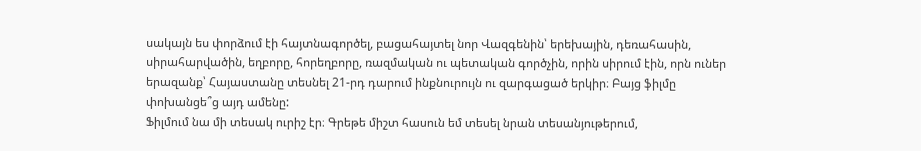սակայն ես փորձում էի հայտնագործել, բացահայտել նոր Վազգենին՝ երեխային, դեռահասին, սիրահարվածին, եղբորը, հորեղբորը, ռազմական ու պետական գործչին, որին սիրում էին, որն ուներ երազանք՝ Հայաստանը տեսնել 21-րդ դարում ինքնուրույն ու զարգացած երկիր։ Բայց ֆիլմը փոխանցե՞ց այդ ամենը:
Ֆիլմում նա մի տեսակ ուրիշ էր։ Գրեթե միշտ հասուն եմ տեսել նրան տեսանյութերում,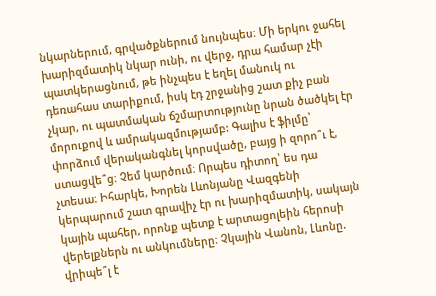նկարներում, գրվածքներում նույնպես։ Մի երկու ջահել խարիզմատիկ նկար ունի, ու վերջ, դրա համար չէի պատկերացնում, թե ինչպես է եղել մանուկ ու դեռահաս տարիքում, իսկ էդ շրջանից շատ քիչ բան չկար, ու պատմական ճշմարտությունը նրան ծածկել էր մորուքով և ամրակազմությամբ: Գալիս է ֆիլմը՝ փորձում վերականգնել կորսվածը, բայց ի զորո՞ւ է, ստացվե՞ց։ Չեմ կարծում։ Որպես դիտող՝ ես դա չտեսա։ Իհարկե, Խորեն Լևոնյանը Վազգենի կերպարում շատ գրավիչ էր ու խարիզմատիկ, սակայն կային պահեր, որոնք պետք է արտացոլեին հերոսի վերելքներն ու անկումները։ Չկային Վանոն, Լևոնը. վրիպե՞լ է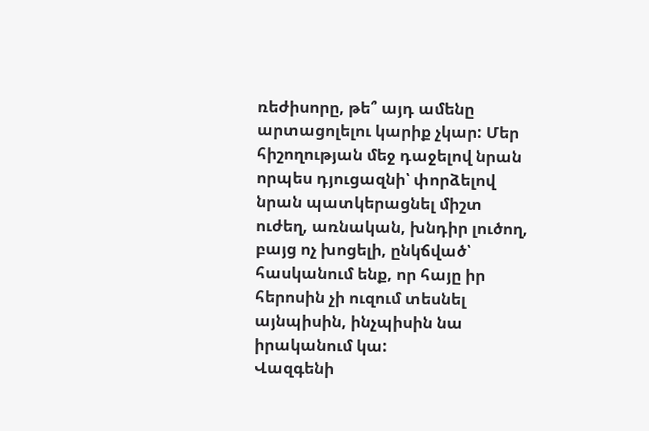ռեժիսորը, թե՞ այդ ամենը արտացոլելու կարիք չկար: Մեր հիշողության մեջ դաջելով նրան որպես դյուցազնի՝ փորձելով նրան պատկերացնել միշտ ուժեղ, առնական, խնդիր լուծող, բայց ոչ խոցելի, ընկճված՝ հասկանում ենք, որ հայը իր հերոսին չի ուզում տեսնել այնպիսին, ինչպիսին նա իրականում կա:
Վազգենի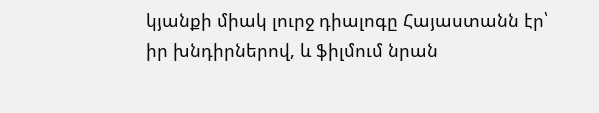կյանքի միակ լուրջ դիալոգը Հայաստանն էր՝ իր խնդիրներով, և ֆիլմում նրան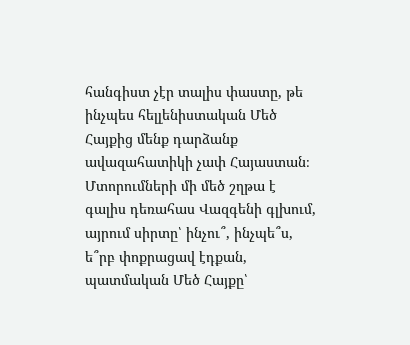հանգիստ չէր տալիս փաստը, թե ինչպես հելլենիստական Մեծ Հայքից մենք դարձանք ավազահատիկի չափ Հայաստան։ Մտորումների մի մեծ շղթա է գալիս դեռահաս Վազգենի գլխում, այրում սիրտը՝ ինչու՞, ինչպե՞ս, ե՞րբ փոքրացավ էդքան, պատմական Մեծ Հայքը՝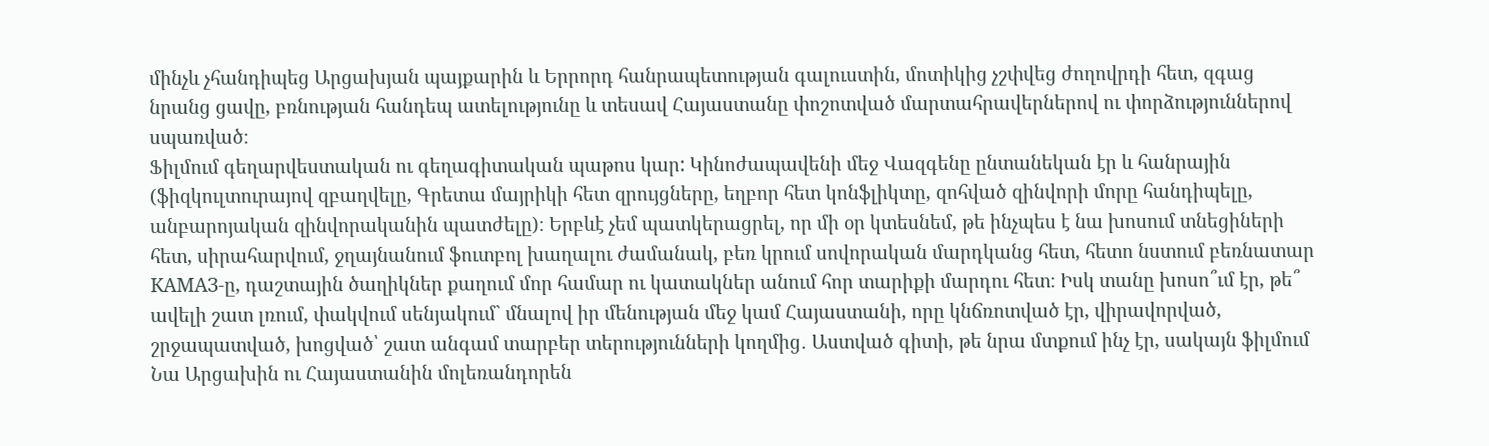մինչև չհանդիպեց Արցախյան պայքարին և Երրորդ հանրապետության գալուստին, մոտիկից չշփվեց ժողովրդի հետ, զգաց նրանց ցավը, բռնության հանդեպ ատելությունը և տեսավ Հայաստանը փոշոտված մարտահրավերներով ու փորձություններով սպառված։
Ֆիլմում գեղարվեստական ու գեղագիտական պաթոս կար: Կինոժապավենի մեջ Վազգենը ընտանեկան էր և հանրային (ֆիզկուլտուրայով զբաղվելը, Գրետա մայրիկի հետ զրույցները, եղբոր հետ կոնֆլիկտը, զոհված զինվորի մորը հանդիպելը, անբարոյական զինվորականին պատժելը)։ Երբևէ չեմ պատկերացրել, որ մի օր կտեսնեմ, թե ինչպես է նա խոսում տնեցիների հետ, սիրահարվում, ջղայնանում ֆուտբոլ խաղալու ժամանակ, բեռ կրում սովորական մարդկանց հետ, հետո նստում բեռնատար КАМАЗ-ը, դաշտային ծաղիկներ քաղում մոր համար ու կատակներ անում հոր տարիքի մարդու հետ։ Իսկ տանը խոսո՞ւմ էր, թե՞ ավելի շատ լռում, փակվում սենյակում` մնալով իր մենության մեջ կամ Հայաստանի, որը կնճռոտված էր, վիրավորված, շրջապատված, խոցված՝ շատ անգամ տարբեր տերությունների կողմից․ Աստված գիտի, թե նրա մտքում ինչ էր, սակայն ֆիլմում Նա Արցախին ու Հայաստանին մոլեռանդորեն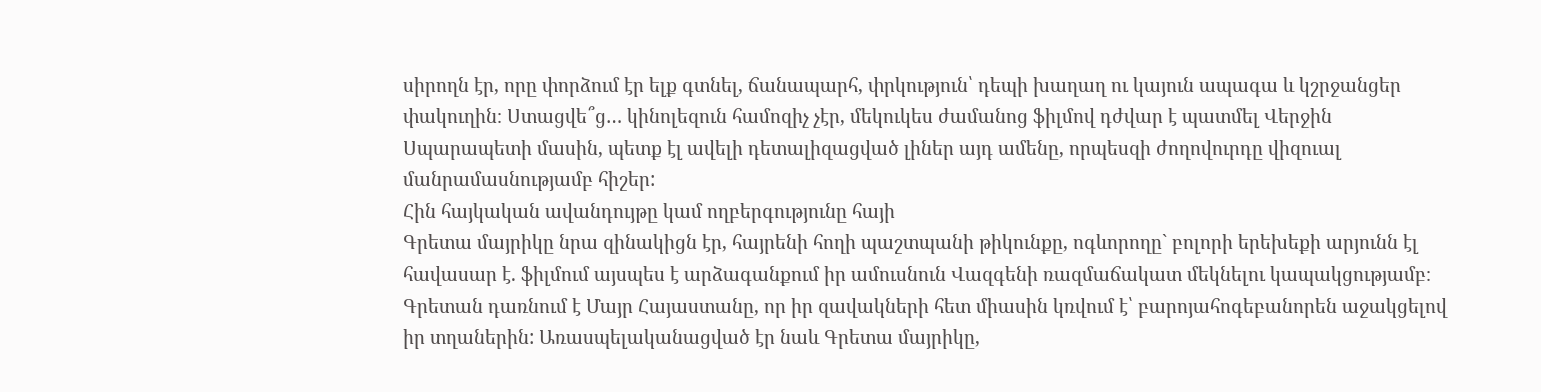սիրողն էր, որը փորձում էր ելք գտնել, ճանապարհ, փրկություն՝ դեպի խաղաղ ու կայուն ապագա և կշրջանցեր փակուղին։ Ստացվե՞ց… կինոլեզուն համոզիչ չէր, մեկուկես ժամանոց ֆիլմով դժվար է պատմել Վերջին Սպարապետի մասին, պետք էլ ավելի դետալիզացված լիներ այդ ամենը, որպեսզի ժողովուրդը վիզուալ մանրամասնությամբ հիշեր:
Հին հայկական ավանդույթը կամ ողբերգությունը հայի
Գրետա մայրիկը նրա զինակիցն էր, հայրենի հողի պաշտպանի թիկունքը, ոգևորողը` բոլորի երեխեքի արյունն էլ հավասար է. ֆիլմում այսպես է արձագանքում իր ամուսնուն Վազգենի ռազմաճակատ մեկնելու կապակցությամբ։ Գրետան դառնում է Մայր Հայաստանը, որ իր զավակների հետ միասին կռվում է՝ բարոյահոգեբանորեն աջակցելով իր տղաներին: Առասպելականացված էր նաև Գրետա մայրիկը,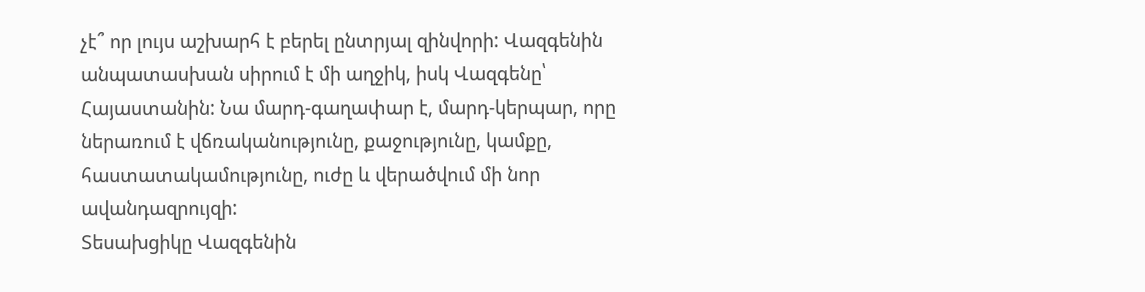չէ՞ որ լույս աշխարհ է բերել ընտրյալ զինվորի: Վազգենին անպատասխան սիրում է մի աղջիկ, իսկ Վազգենը՝ Հայաստանին: Նա մարդ-գաղափար է, մարդ-կերպար, որը ներառում է վճռականությունը, քաջությունը, կամքը, հաստատակամությունը, ուժը և վերածվում մի նոր ավանդազրույզի:
Տեսախցիկը Վազգենին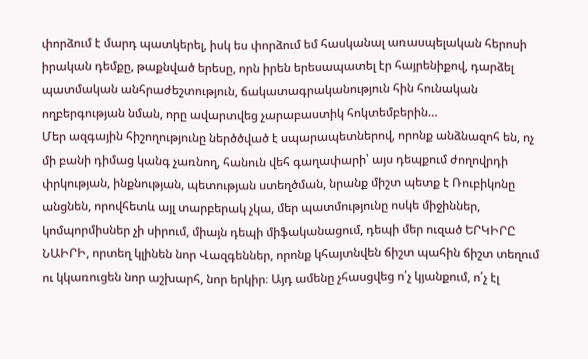փորձում է մարդ պատկերել, իսկ ես փորձում եմ հասկանալ առասպելական հերոսի իրական դեմքը, թաքնված երեսը, որն իրեն երեսապատել էր հայրենիքով, դարձել պատմական անհրաժեշտություն, ճակատագրականություն հին հունական ողբերգության նման, որը ավարտվեց չարաբաստիկ հոկտեմբերին…
Մեր ազգային հիշողությունը ներծծված է սպարապետներով, որոնք անձնազոհ են, ոչ մի բանի դիմաց կանգ չառնող, հանուն վեհ գաղափարի՝ այս դեպքում ժողովրդի փրկության, ինքնության, պետության ստեղծման, նրանք միշտ պետք է Ռուբիկոնը անցնեն, որովհետև այլ տարբերակ չկա, մեր պատմությունը ոսկե միջիններ, կոմպորմիսներ չի սիրում, միայն դեպի միֆականացում, դեպի մեր ուզած ԵՐԿԻՐԸ ՆԱԻՐԻ, որտեղ կլինեն նոր Վազգեններ, որոնք կհայտնվեն ճիշտ պահին ճիշտ տեղում ու կկառուցեն նոր աշխարհ, նոր երկիր։ Այդ ամենը չհասցվեց ո՛չ կյանքում, ո՛չ էլ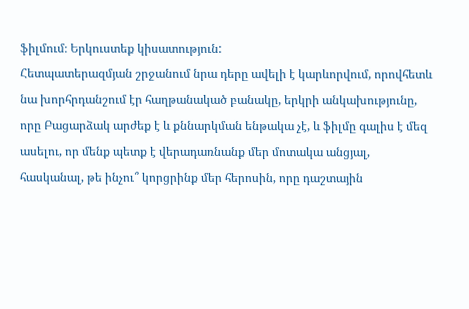ֆիլմում։ Երկուստեք կիսատություն:
Հետպատերազմյան շրջանում նրա դերը ավելի է կարևորվում, որովհետև նա խորհրդանշում էր հաղթանակած բանակը, երկրի անկախությունը, որը Բացարձակ արժեք է և քննարկման ենթակա չէ, և ֆիլմը գալիս է մեզ ասելու, որ մենք պետք է վերադառնանք մեր մոտակա անցյալ, հասկանալ, թե ինչու՞ կորցրինք մեր հերոսին, որը դաշտային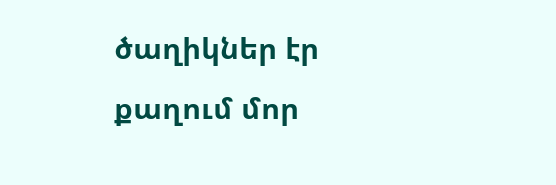ծաղիկներ էր քաղում մոր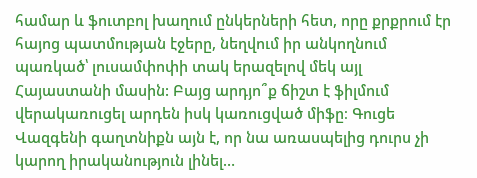համար և ֆուտբոլ խաղում ընկերների հետ, որը քրքրում էր հայոց պատմության էջերը, նեղվում իր անկողնում պառկած՝ լուսամփոփի տակ երազելով մեկ այլ Հայաստանի մասին: Բայց արդյո՞ք ճիշտ է ֆիլմում վերակառուցել արդեն իսկ կառուցված միֆը։ Գուցե Վազգենի գաղտնիքն այն է, որ նա առասպելից դուրս չի կարող իրականություն լինել…